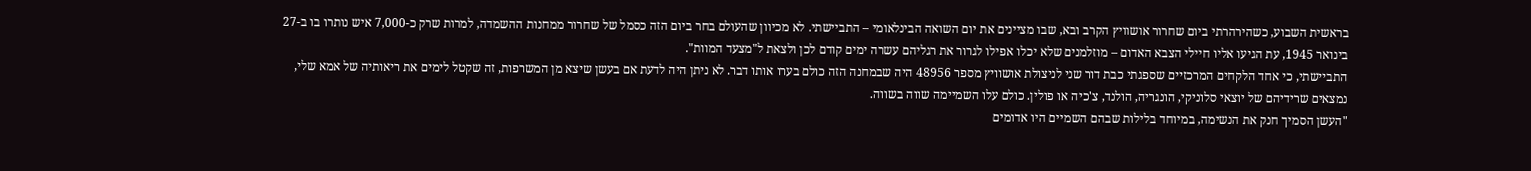בראשית השבוע, כשהירהרתי ביום שחרור אושוויץ הקרב ובא, שבו מציינים את יום השואה הבינלאומי – התביישתי. לא מכיוון שהעולם בחר ביום הזה כסמל של שחרור ממחנות ההשמדה, למרות שרק כ-7,000 איש נותרו בו ב-27 בינואר 1945, עת הגיעו אליו חיילי הצבא האדום – מוזלמנים שלא יכלו אפילו לגרור את רגליהם עשרה ימים קודם לכן ולצאת ל"מצעד המוות".
התביישתי, כי אחד הלקחים המרכזיים שספגתי כבת דור שני לניצולת אושוויץ מספר 48956 היה שבמחנה הזה כולם בערו אותו דבר. לא ניתן היה לדעת אם בעשן שיצא מן המשרפות, זה שקטל לימים את ריאותיה של אמא שלי, נמצאים שרידיהם של יוצאי סלוניקי, הונגריה, הולנד, צ'כיה או פולין. כולם עלו השמיימה שווה בשווה.
"העשן הסמיך חנק את הנשימה, במיוחד בלילות שבהם השמיים היו אדומים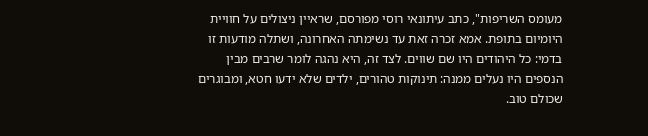מעומס השריפות", כתב עיתונאי רוסי מפורסם, שראיין ניצולים על חוויית היומיום בתופת. אמא זכרה זאת עד נשימתה האחרונה, ושתלה מודעות זו בדמי: כל היהודים היו שם שווים. לצד זה, היא נהגה לומר שרבים מבין הנספים היו נעלים ממנה: תינוקות טהורים, ילדים שלא ידעו חטא, ומבוגרים שכולם טוב.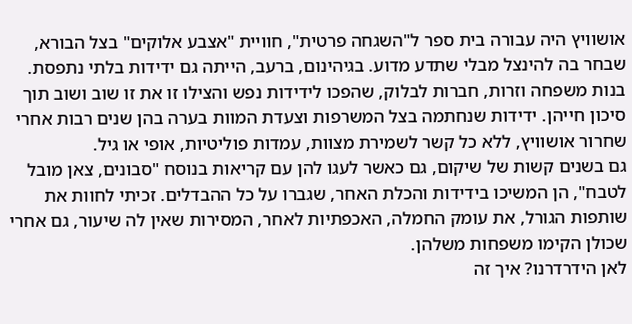אושוויץ היה עבורה בית ספר ל"השגחה פרטית", חוויית "אצבע אלוקים" בצל הבורא, שבחר בה להינצל מבלי שתדע מדוע. בגיהינום, ברעב, הייתה גם ידידות בלתי נתפסת. בנות משפחה וזרות, חברות לבלוק, שהפכו לידידות נפש והצילו זו את זו שוב ושוב תוך סיכון חייהן. ידידות שנחתמה בצל המשרפות וצעדת המוות בערה בהן שנים רבות אחרי שחרור אושוויץ, ללא כל קשר לשמירת מצוות, עמדות פוליטיות, אופי או גיל.
גם בשנים קשות של שיקום, גם כאשר לעגו להן עם קריאות בנוסח "סבונים, צאן מובל לטבח", הן המשיכו בידידות והכלת האחר, שגברו על כל ההבדלים. זכיתי לחוות את שותפות הגורל, את עומק החמלה, האכפתיות לאחר, המסירות שאין לה שיעור, גם אחרי שכולן הקימו משפחות משלהן.
לאן הידרדרנו? איך זה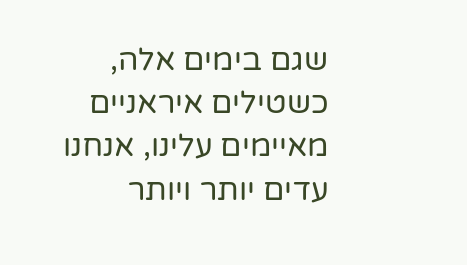שגם בימים אלה, כשטילים איראניים מאיימים עלינו, אנחנו עדים יותר ויותר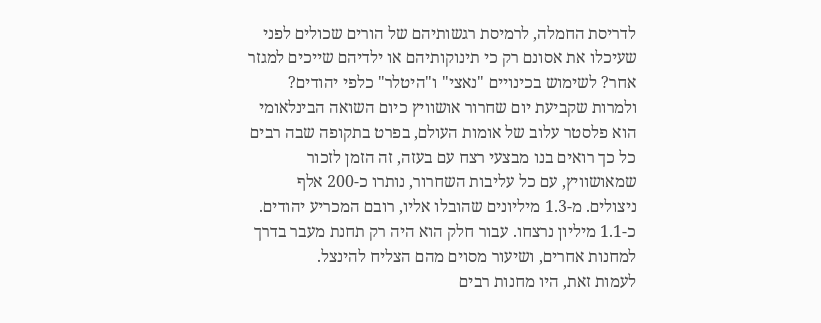לדריסת החמלה, לרמיסת רגשותיהם של הורים שכולים לפני שעיכלו את אסונם רק כי תינוקותיהם או ילדיהם שייכים למגזר אחר? לשימוש בכינויים "נאצי" ו"היטלר" כלפי יהודים?
ולמרות שקביעת יום שחרור אושוויץ כיום השואה הבינלאומי הוא פלסטר עלוב של אומות העולם, בפרט בתקופה שבה רבים כל כך רואים בנו מבצעי רצח עם בעזה, זה הזמן לזכור שמאושוויץ, עם כל עליבות השחרור, נותרו כ-200 אלף ניצולים. מ-1.3 מיליונים שהובלו אליו, רובם המכריע יהודים. כ-1.1 מיליון נרצחו. עבור חלק הוא היה רק תחנת מעבר בדרך למחנות אחרים, ושיעור מסוים מהם הצליח להינצל.
לעמות זאת, היו מחנות רבים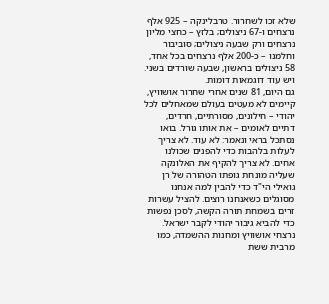שלא זכו לשחרור. טרבלינקה – 925 אלף נרצחים ו-67 ניצולים; בלזץ – כחצי מליון נרצחים ורק שבעה ניצולים; סוביבור וחלמנו – כ-200 אלף נרצחים בכל אחד, 58 ניצולים בראשון, שבעה שורדים בשני. ויש עוד דוגמאות דומות.
גם היום, 81 שנים אחרי שחרור אושוויץ, קיימים לא מעטים בעולם שמאחלים לכל יהודי – חילונים, מסורתיים, חרדים, דתיים לאומים – את אותו גורל. בואו נסתכל בראי ונאמר: לא עוד. לא צריך לעלות בלהבות כדי להפנים שכולנו אחים. לא צריך להקיף את האלונקה שעליה מונחת גופתו הטהורה של רן גואילי הי"ד כדי להבין למה אנחנו מסוגלים כשאנחנו רוצים. להציל עשרות זרים בשמחת תורה הקשה, לסכן נפשות כדי להביא גיבור יהודי לקבר ישראל.
נרצחי אושוויץ ומחנות ההשמדה, כמו מרבית ששת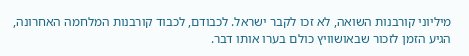מיליוני קורבנות השואה, לא זכו לקבר ישראל. לכבודם, לכבוד קורבנות המלחמה האחרונה, הגיע הזמן לזכור שבאושוויץ כולם בערו אותו דבר.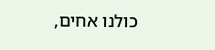כולנו אחים,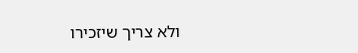ולא צריך שיזכירו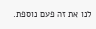לנו את זה פעם נוספת.